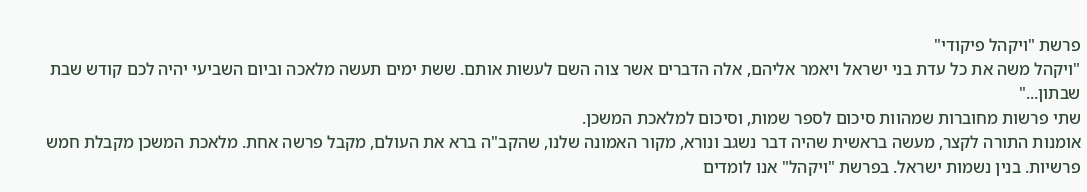פרשת "ויקהל פיקודי"
"ויקהל משה את כל עדת בני ישראל ויאמר אליהם, אלה הדברים אשר צוה השם לעשות אותם. ששת ימים תעשה מלאכה וביום השביעי יהיה לכם קודש שבת שבתון..."
שתי פרשות מחוברות שמהוות סיכום לספר שמות, וסיכום למלאכת המשכן.
אומנות התורה לקצר, מעשה בראשית שהיה דבר נשגב ונורא, מקור האמונה שלנו, שהקב"ה ברא את העולם, מקבל פרשה אחת. מלאכת המשכן מקבלת חמש פרשיות. בנין נשמות ישראל. בפרשת "ויקהל" אנו לומדים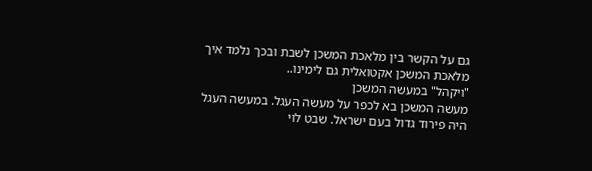גם על הקשר בין מלאכת המשכן לשבת ובכך נלמד איך מלאכת המשכן אקטואלית גם לימינו..
"ויקהל" במעשה המשכן
מעשה המשכן בא לכפר על מעשה העגל. במעשה העגל היה פירוד גדול בעם ישראל. שבט לוי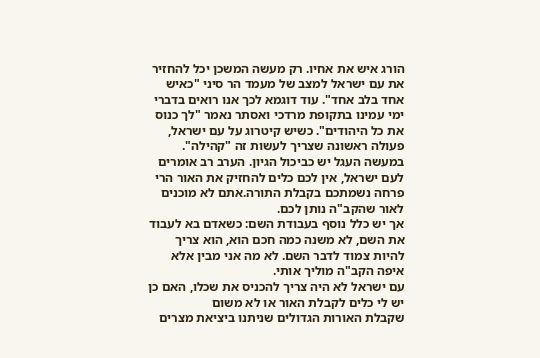הורג איש את אחיו. רק מעשה המשכן יכל להחזיר את עם ישראל למצב של מעמד הר סיני "כאיש אחד בלב אחד". עוד דוגמא לכך אנו רואים בדברי ימי עמינו בתקופת מרדכי ואסתר נאמר "לך כנוס את כל היהודים". כשיש קיטרוג על עם ישראל, פעולה ראשונה שצריך לעשות זה "קהילה".
במעשה העגל יש כביכול הגיון. הערב רב אומרים לעם ישראל, אין לכם כלים להחזיק את האור הרי פרחה נשמתכם בקבלת התורה.אתם לא מוכנים לאור שהקב"ה נותן לכם.
אך יש כלל נוסף בעבודת השם: כשאדם בא לעבוד את השם, לא משנה כמה חכם הוא, הוא צריך להיות צמוד לדבר השם. לא מה אני מבין אלא איפה הקב"ה מוליך אותי.
עם ישראל לא היה צריך להכניס את שכלו, האם כן יש לי כלים לקבלת האור או לא משום
שקבלת האורות הגדולים שניתנו ביציאת מצרים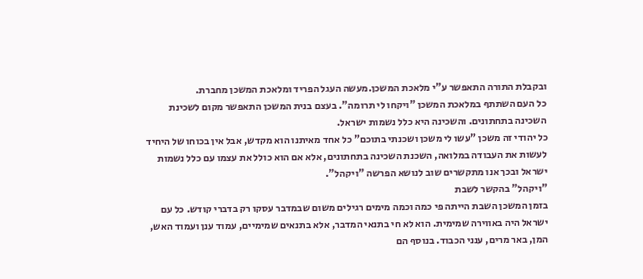ובקבלת התורה התאפשר ע"י מלאכת המשכן.מעשה העגל הפריד ומלאכת המשכן מחברת.
כל העם השתתף במלאכת המשכן "ויקחו לי תרומה". בעצם בנית המשכן התאפשר מקום לשכינת השכינה בתחתונים. והשכינה היא כלל נשמות ישראל.
כל יהודי זה משכן "עשו לי משכן ושכנתי בתוכם" כל אחד מאיתנו הוא מקדש, אבל אין בכוחו של היחיד לעשות את העבודה במלואה, השכנת השכינה בתחתונים, אלא אם הוא כולל את עצמו עם כלל נשמות ישראל ובכך אנו מתקשרים שוב לנושא הפרשה "ויקהל".
"ויקהל" בהקשר לשבת
בזמן המשכן השבת הייתה פי כמה וכמה מימים רגילים משום שבמדבר עסקו רק בדברי קודש. כל עם ישראל היה באווירה שמימית. הוא לא חי בתנאי המדבר, אלא בתנאים שמימיים, עמוד ענן ועמוד האש, המן, באר מרים, ענני הכבוד. בנוסף הם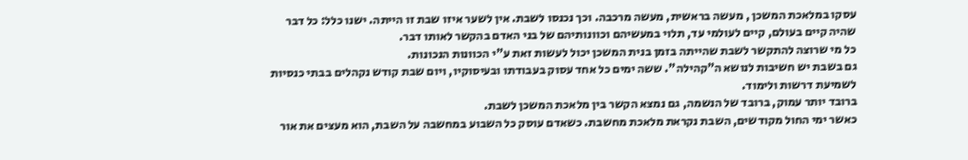עסקו במלאכת המשכן , מעשה בראשית, מעשה מרכבה. וכך נכנסו לשבת. אין לשער איזו שבת זו הייתה. ישנו כלל: כל דבר שהיה קיים בעולם, קיים לעולמי עד, תלוי במעשיהם וכוונותיהם של בני האדם בהקשר לאותו דבר.
כל מי שרוצה להתקשר לשבת שהייתה בזמן בנית המשכן יכול לעשות זאת ע"י הכוונות הנכונות.
גם בשבת יש חשיבות לנושא ה"קהילה". ששה ימים כל אחד עסוק בעבודתו ובעיסוקיו, ויום שבת קודש נקהלים בבתי כנסיות לשמיעת דרשות ולימוד.
ברובד יותר עמוק, ברובד של הנשמה, גם נמצא הקשר בין מלאכת המשכן לשבת.
כאשר ימי החול מקודשים, השבת נקראת מלאכת מחשבת. כשאדם עוסק כל השבוע במחשבה על השבת, הוא מעצים את אור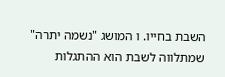השבת בחייו. ו המושג "נשמה יתרה" שמתלווה לשבת הוא ההתגלות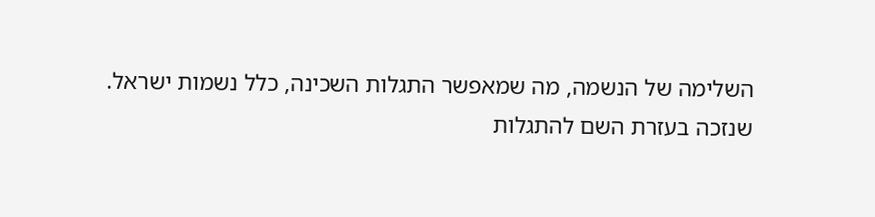השלימה של הנשמה, מה שמאפשר התגלות השכינה, כלל נשמות ישראל.
שנזכה בעזרת השם להתגלות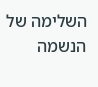השלימה של הנשמה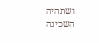ושתהיה השכינה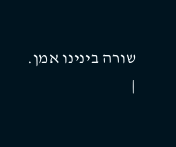שורה בינינו אמן.
|